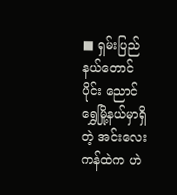■ ရှမ်းပြည်နယ်တောင်ပိုင်း ညောင်ရွှေမြို့နယ်မှာရှိတဲ့ အင်းလေးကန်ထဲက ဟဲ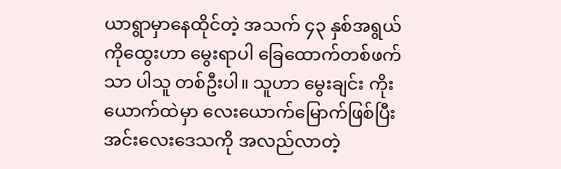ယာရွာမှာနေထိုင်တဲ့ အသက် ၄၃ နှစ်အရွယ် ကိုထွေးဟာ မွေးရာပါ ခြေထောက်တစ်ဖက်သာ ပါသူ တစ်ဦးပါ။ သူဟာ မွေးချင်း ကိုးယောက်ထဲမှာ လေးယောက်မြောက်ဖြစ်ပြီး အင်းလေးဒေသကို အလည်လာတဲ့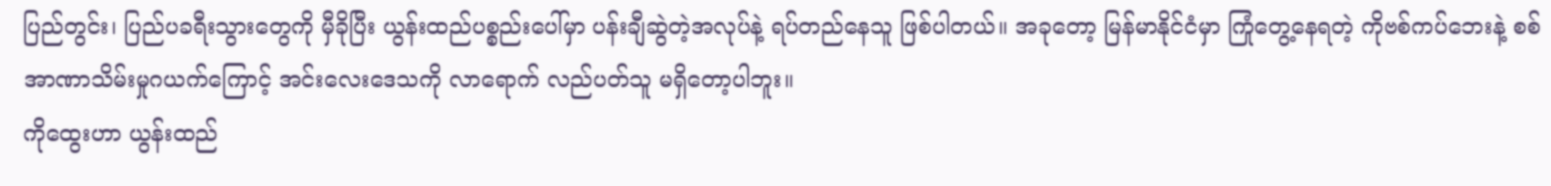ပြည်တွင်း၊ ပြည်ပခရီးသွားတွေကို မှီခိုပြီး ယွန်းထည်ပစ္စည်းပေါ်မှာ ပန်းချီဆွဲတဲ့အလုပ်နဲ့ ရပ်တည်နေသူ ဖြစ်ပါတယ်။ အခုတော့ မြန်မာနိုင်ငံမှာ ကြုံတွေ့နေရတဲ့ ကိုဗစ်ကပ်ဘေးနဲ့ စစ်အာဏာသိမ်းမှုဂယက်ကြောင့် အင်းလေးဒေသကို လာရောက် လည်ပတ်သူ မရှိတော့ပါဘူး။
ကိုထွေးဟာ ယွန်းထည်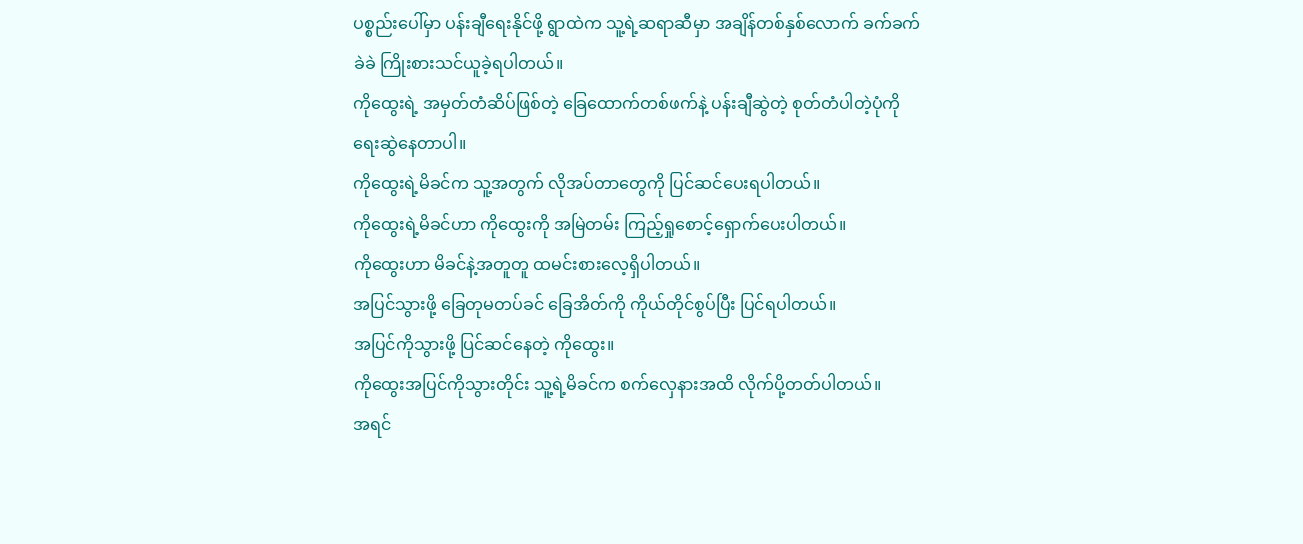ပစ္စည်းပေါ်မှာ ပန်းချီရေးနိုင်ဖို့ ရွာထဲက သူ့ရဲ့ဆရာဆီမှာ အချိန်တစ်နှစ်လောက် ခက်ခက်ခဲခဲ ကြိုးစားသင်ယူခဲ့ရပါတယ်။
ကိုထွေးရဲ့ အမှတ်တံဆိပ်ဖြစ်တဲ့ ခြေထောက်တစ်ဖက်နဲ့ ပန်းချီဆွဲတဲ့ စုတ်တံပါတဲ့ပုံကို ရေးဆွဲနေတာပါ။
ကိုထွေးရဲ့မိခင်က သူ့အတွက် လိုအပ်တာတွေကို ပြင်ဆင်ပေးရပါတယ်။
ကိုထွေးရဲ့မိခင်ဟာ ကိုထွေးကို အမြဲတမ်း ကြည့်ရှုစောင့်ရှောက်ပေးပါတယ်။
ကိုထွေးဟာ မိခင်နဲ့အတူတူ ထမင်းစားလေ့ရှိပါတယ်။
အပြင်သွားဖို့ ခြေတုမတပ်ခင် ခြေအိတ်ကို ကိုယ်တိုင်စွပ်ပြီး ပြင်ရပါတယ်။
အပြင်ကိုသွားဖို့ ပြင်ဆင်နေတဲ့ ကိုထွေး။
ကိုထွေးအပြင်ကိုသွားတိုင်း သူ့ရဲ့မိခင်က စက်လှေနားအထိ လိုက်ပို့တတ်ပါတယ်။
အရင်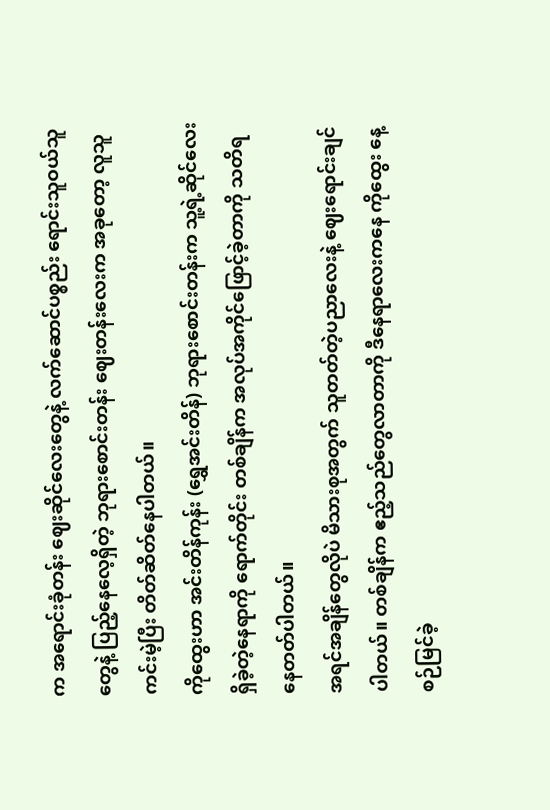က အရောင်းခုံတန်း ဈေးဆိုင်လေးတွေနဲ့ လက်ဆောင်ပစ္စည်း ရောင်းသူဝယ်သူတွေနဲ့ ပြည့်နေလေ့ရှိတဲ့ ဘုရားစောင်းတန်း ဈေးတန်းလေးက အခုတော့ လူသူကင်းမဲ့ပြီး တိတ်ဆိတ်နေပါတယ်။
ကိုထွေးဟာ အင်းတိန်ကုန်း (ရွှေအင်းတိန်) ဘုရားစောင်းတန်းက သူ့ရဲ့ဆိုင်လေးရှိခဲ့တဲ့နေရာကို ရောက်တိုင်း တစ်ချိန်က အလုပ်အကိုင်ဖြောင့်ခဲ့တာကို သတိရနေတတ်ပါတယ်။
အရင်အချိန်တွေလိုပဲ မိသားစုအတွက် သူတတ်တဲ့ပညာလေးနဲ့ ဈေးရောင်းချင်ပါတယ်။ တစ်ချိန်က ဧည့်သည်တွေလာတာကို ဒီနေရာလေးကနေ ကိုထွေး နေ့စဉ်မြင်ခဲ့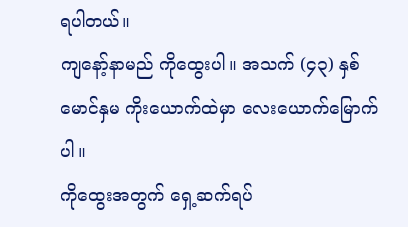ရပါတယ်။
ကျနော့်နာမည် ကိုထွေးပါ။ အသက် (၄၃) နှစ် မောင်နှမ ကိုးယောက်ထဲမှာ လေးယောက်မြောက်ပါ။
ကိုထွေးအတွက် ရှေ့ဆက်ရပ်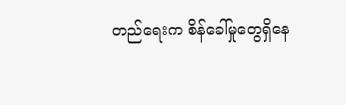တည်ရေးက စိန်ခေါ်မှုတွေရှိနေ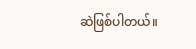ဆဲဖြစ်ပါတယ်။